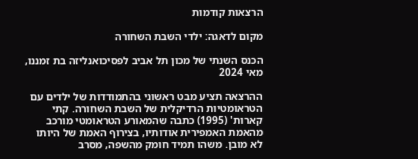הרצאות קודמות

מקום לדאגה: ילדי השבת השחורה

הכנס השנתי של מכון תל אביב לפסיכואנליזה בת זמננו, מאי 2024

ההרצאה תציע מבט ראשוני בהתמודדות של ילדים עם הטראומטיות הרדיקלית של השבת השחורה. קתי קארות' (1995) כתבה שהמאורע הטראומטי מורכב מהאמת האמפירית אודותיו, בצירוף האמת של היותו לא מובן. משהו תמיד חומק מהשפה, מסרב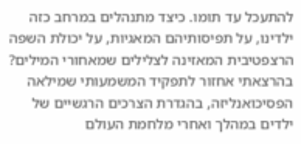להתעכל עד תומו. כיצד מתנהלים במרחב כזה ילדינו, על תפיסותיהם המאגיות, על יכולת השפה הרצפטיבית המאזינה לצלילים שמאחורי המילים?
בהרצאתי אחזור לתפקיד המשמעותי שמילאה הפסיכואנליזה, בהגדרת הצרכים הרגשיים של ילדים במהלך ואחרי מלחמת העולם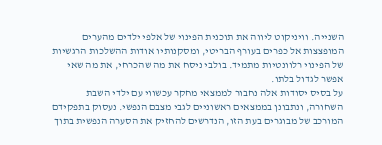השנייה. וויניקוט ליווה את תוכנית הפינוי של אלפי ילדים מהערים המופצצות אל כפרים בעורף הבריטי, ומסקנותיו אודות ההשלכות הרגשיות של הפינוי רלוונטיות מתמיד. בולבי ניסח את מה שהכרחי, את מה שאי אפשר לגדול בלתו.
על בסיס יסודות אלה נחבור לממצאי מחקר עכשווי עם ילדי השבת השחורה, ונתבונן בממצאים ראשוניים לגבי מצבם הנפשי. נעסוק בתפקידם המורכב של מבוגרים בעת הזו, הנדרשים להחזיק את הסערה הנפשית בתוך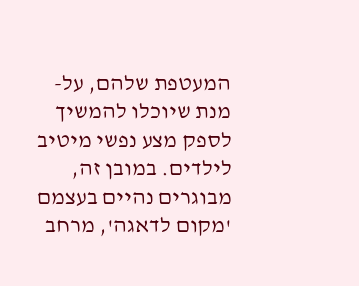המעטפת שלהם, על-מנת שיוכלו להמשיך לספק מצע נפשי מיטיב לילדים. במובן זה, מבוגרים נהיים בעצמם 'מקום לדאגה', מרחב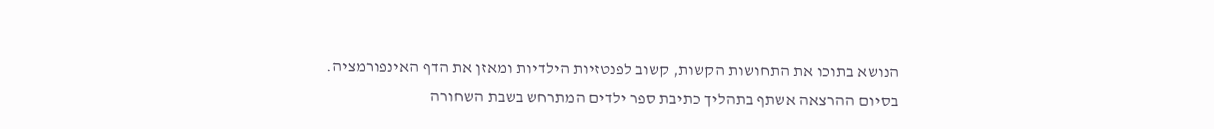הנושא בתוכו את התחושות הקשות, קשוב לפנטזיות הילדיות ומאזן את הדף האינפורמציה.
בסיום ההרצאה אשתף בתהליך כתיבת ספר ילדים המתרחש בשבת השחורה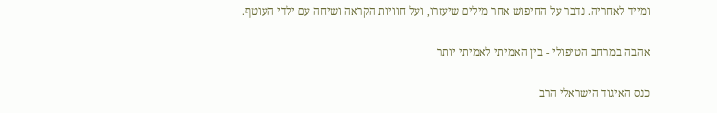ומייד לאחריה. נדבר על החיפוש אחר מילים שיעזרו, ועל חוויות הקראה ושיחה עם ילדי העוטף.

אהבה במרחב הטיפולי - בין האמיתי לאמיתי יותר

כנס האיגוד הישראלי הרב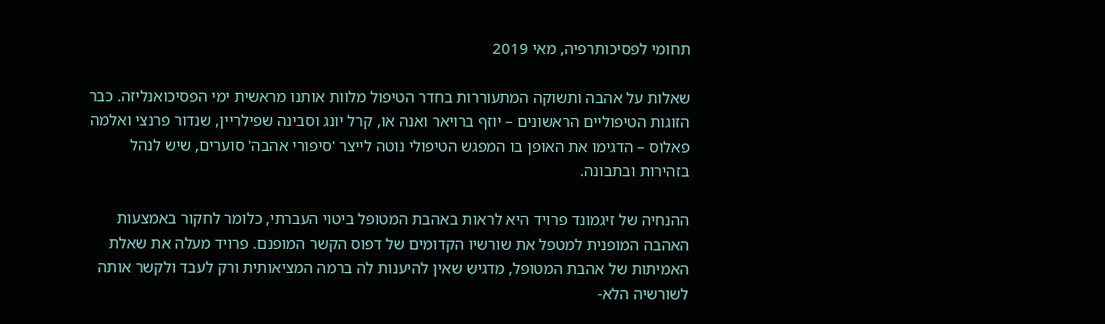תחומי לפסיכותרפיה, מאי 2019

שאלות על אהבה ותשוקה המתעוררות בחדר הטיפול מלוות אותנו מראשית ימי הפסיכואנליזה. כבר הזוגות הטיפוליים הראשונים – יוזף ברויאר ואנה או, קרל יונג וסבינה שפילריין, שנדור פרנצי ואלמה פאלוס – הדגימו את האופן בו המפגש הטיפולי נוטה לייצר 'סיפורי אהבה' סוערים, שיש לנהל בזהירות ובתבונה.

ההנחיה של זיגמונד פרויד היא לראות באהבת המטופל ביטוי העברתי, כלומר לחקור באמצעות האהבה המופנית למטפל את שורשיו הקדומים של דפוס הקשר המופנם. פרויד מעלה את שאלת האמיתות של אהבת המטופל, מדגיש שאין להיענות לה ברמה המציאותית ורק לעבד ולקשר אותה לשורשיה הלא-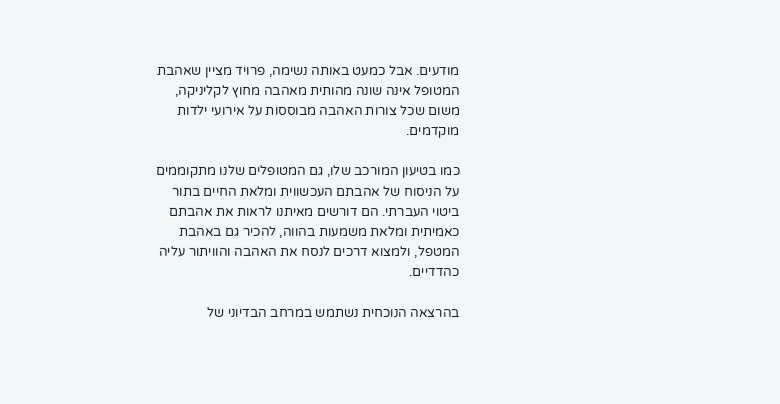מודעים. אבל כמעט באותה נשימה, פרויד מציין שאהבת המטופל אינה שונה מהותית מאהבה מחוץ לקליניקה, משום שכל צורות האהבה מבוססות על אירועי ילדות מוקדמים.

כמו בטיעון המורכב שלו, גם המטופלים שלנו מתקוממים על הניסוח של אהבתם העכשווית ומלאת החיים בתור ביטוי העברתי. הם דורשים מאיתנו לראות את אהבתם כאמיתית ומלאת משמעות בהווה, להכיר גם באהבת המטפל, ולמצוא דרכים לנסח את האהבה והוויתור עליה כהדדיים.

בהרצאה הנוכחית נשתמש במרחב הבדיוני של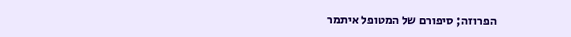הפרוזה; סיפורם של המטופל איתמר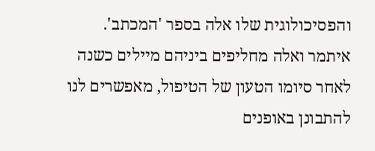והפסיכולוגית שלו אלה בספר 'המכתב'. איתמר ואלה מחליפים ביניהם מיילים כשנה לאחר סיומו הטעון של הטיפול, מאפשרים לנו להתבונן באופנים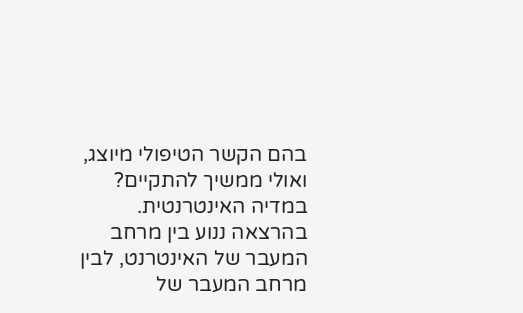בהם הקשר הטיפולי מיוצג, ואולי ממשיך להתקיים? במדיה האינטרנטית. בהרצאה ננוע בין מרחב המעבר של האינטרנט, לבין מרחב המעבר של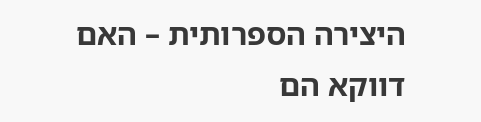היצירה הספרותית – האם דווקא הם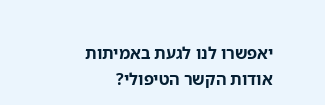יאפשרו לנו לגעת באמיתות אודות הקשר הטיפולי?